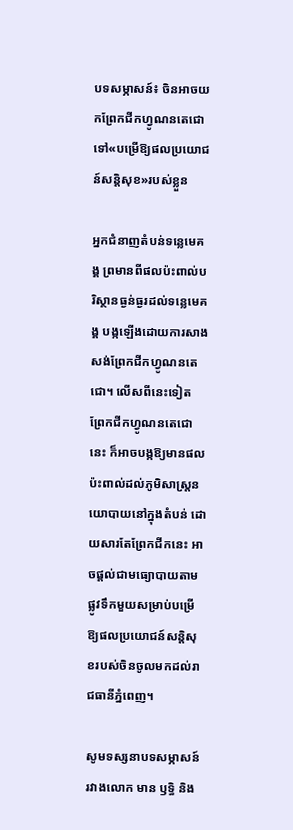បទសម្ភាសន៍៖ ចិនអាចយកព្រែកជីកហ្វូណនតេជោ ទៅ‌‌«បម្រើឱ្យផលប្រយោជន៍សន្តិសុខ»របស់ខ្លួន

អ្នកជំនាញតំបន់ទន្លេមេគង្គ ព្រមានពីផលប៉ះពាល់បរិស្ថានធ្ងន់ធ្ងរដល់ទន្លេមេគង្គ បង្កឡើងដោយការសាងសង់ព្រែកជីកហ្វូណនតេជោ។ លើសពីនេះទៀត ព្រែកជីកហ្វូណនតេជោនេះ ក៏អាចបង្កឱ្យមានផលប៉ះពាល់ដល់ភូមិសាស្ត្រនយោបាយនៅក្នុងតំបន់ ដោយសារតែព្រែកជីកនេះ អាចផ្តល់ជាមធ្យោបាយតាមផ្លូវទឹកមួយសម្រាប់បម្រើឱ្យផលប្រយោជន៍សន្តិសុខរបស់ចិនចូលមកដល់រាជធានីភ្នំពេញ។

សូមទស្សនាបទសម្ភាសន៍រវាងលោក មាន ឫទ្ធិ និង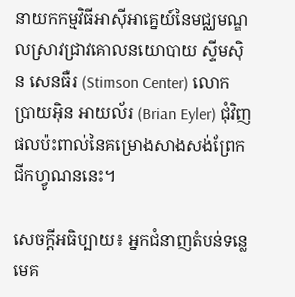នាយកកម្មវិធីអាស៊ីអាគ្នេយ៍នៃមជ្ឈមណ្ឌលស្រាវជ្រាវគោលនយោបាយ ស្ទីមស៊ិន សេនធឺរ (Stimson Center) លោក ប្រាយអ៊ិន អាយល័រ (Brian Eyler) ជុំវិញផលប៉ះពាល់នៃគម្រោងសាងសង់ព្រែកជីកហ្វូណននេះ។

សេចក្តីអធិប្បាយ៖ អ្នកជំនាញតំបន់ទន្លេមេគ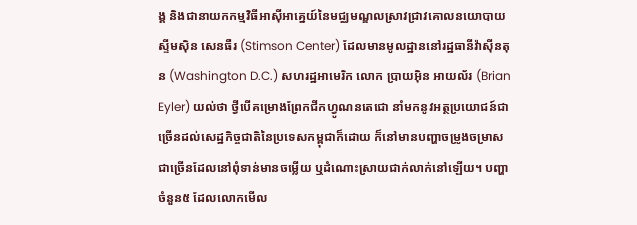ង្គ និងជានាយកកម្មវិធីអាស៊ីអាគ្នេយ៍នៃមជ្ឈមណ្ឌលស្រាវជ្រាវគោលនយោបាយ ស្ទីមស៊ិន សេនធឺរ (Stimson Center) ដែលមានមូលដ្ឋាននៅរដ្ឋធានីវ៉ាស៊ីនតុន (Washington D.C.) សហរដ្ឋអាមេរិក លោក ប្រាយអ៊ិន អាយល័រ (Brian Eyler) យល់ថា ថ្វីបើគម្រោងព្រែកជីកហ្វូណនតេជោ នាំមកនូវអត្ថប្រយោជន៍ជាច្រើនដល់សេដ្ឋកិច្ចជាតិនៃប្រទេសកម្ពុជាក៏ដោយ ក៏នៅមានបញ្ហាចម្រូងចម្រាសជាច្រើនដែលនៅពុំទាន់មានចម្លើយ ឬដំណោះស្រាយជាក់លាក់នៅឡើយ។ បញ្ហាចំនួន៥ ដែលលោកមើល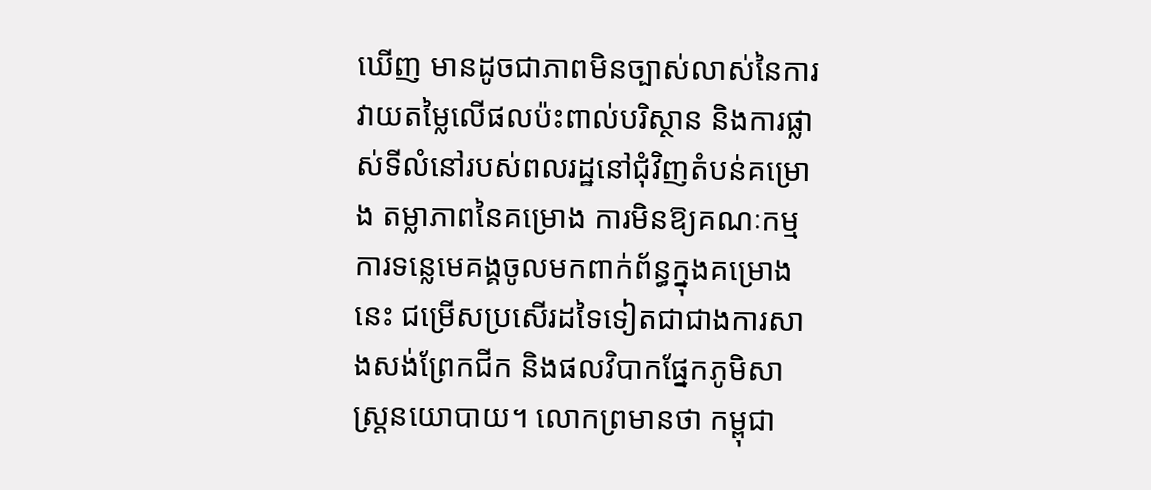ឃើញ មានដូចជាភាពមិនច្បាស់លាស់នៃការវាយតម្លៃលើផលប៉ះពាល់បរិស្ថាន និងការផ្លាស់ទីលំនៅរបស់ពលរដ្ឋនៅជុំវិញតំបន់គម្រោង តម្លាភាពនៃគម្រោង ការមិនឱ្យគណៈកម្មការទន្លេមេគង្គចូលមកពាក់ព័ន្ធក្នុងគម្រោងនេះ ជម្រើសប្រសើរដទៃទៀតជាជាងការសាងសង់ព្រែកជីក និងផលវិបាកផ្នែកភូមិសាស្ត្រនយោបាយ។ លោកព្រមានថា កម្ពុជា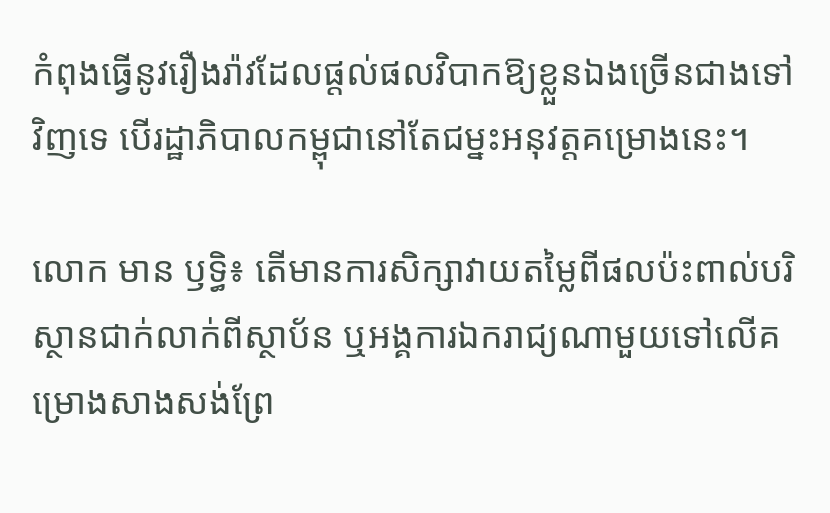កំពុងធ្វើនូវរឿងរ៉ាវដែលផ្តល់ផលវិបាកឱ្យខ្លួនឯងច្រើនជាងទៅវិញទេ បើរដ្ឋាភិបាលកម្ពុជានៅតែជម្នះអនុវត្តគម្រោងនេះ។

លោក មាន ឫទ្ធិ៖ តើមានការសិក្សាវាយតម្លៃពីផលប៉ះពាល់បរិស្ថានជាក់លាក់ពីស្ថាប័ន ឬអង្គការឯករាជ្យណាមួយទៅលើគម្រោងសាងសង់ព្រែ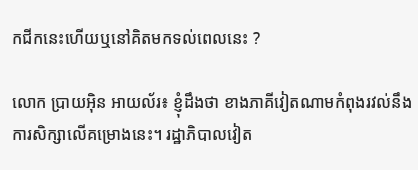កជីកនេះហើយឬនៅគិតមកទល់ពេលនេះ ?

លោក ប្រាយអ៊ិន អាយល័រ៖ ខ្ញុំដឹងថា ខាងភាគីវៀតណាមកំពុងរវល់នឹងការសិក្សាលើគម្រោងនេះ។ រដ្ឋាភិបាលវៀត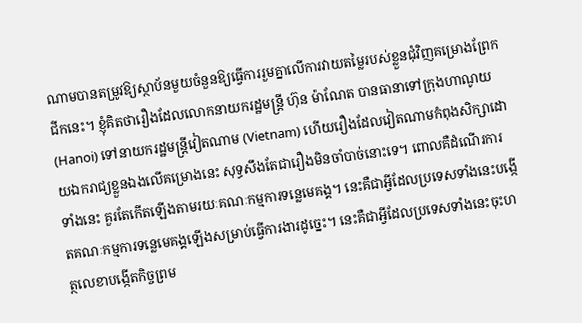ណាមបានតម្រូវឱ្យស្ថាប័នមួយចំនួនឱ្យធ្វើការរួមគ្នាលើការវាយតម្លៃរបស់ខ្លួនជុំវិញគម្រោងព្រែកជីកនេះ។ ខ្ញុំគិតថារឿងដែលលោកនាយករដ្ឋមន្ត្រី ហ៊ុន ម៉ាណែត បានធានាទៅក្រុងហាណូយ (Hanoi) ទៅនាយករដ្ឋមន្ត្រីវៀតណាម (Vietnam) ហើយរឿងដែលវៀតណាមកំពុងសិក្សាដោយឯករាជ្យខ្លួនឯងលើគម្រោងនេះ សុទ្ធសឹងតែជារឿងមិនចាំបាច់នោះទេ។ ពោលគឺដំណើរការទាំងនេះ គួរតែកើតឡើងតាមរយៈគណៈកម្មការទន្លេមេគង្គ។ នេះគឺជាអ្វីដែលប្រទេសទាំងនេះបង្កើតគណៈកម្មការទន្លេមេគង្គឡើងសម្រាប់ធ្វើការងារដូច្នេះ។ នេះគឺជាអ្វីដែលប្រទេសទាំងនេះចុះហត្ថលេខាបង្កើតកិច្ចព្រម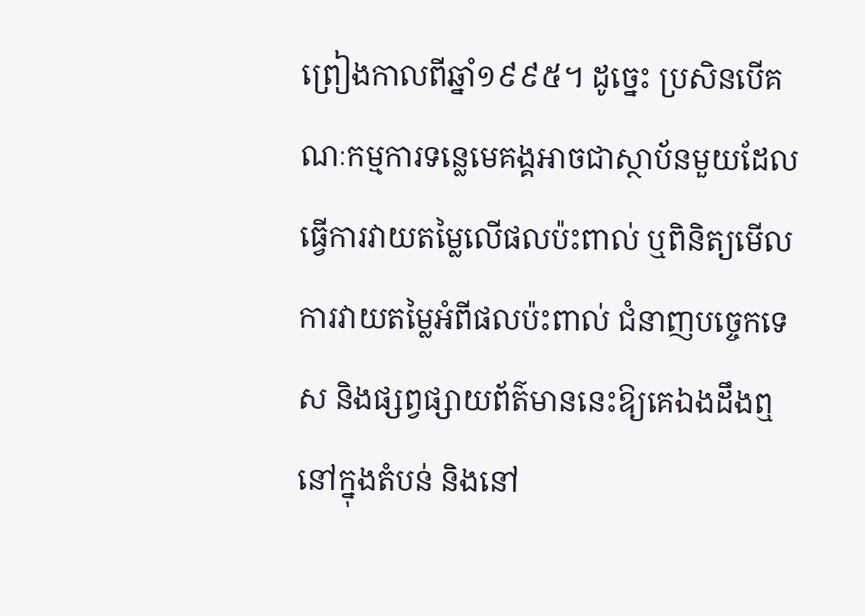ព្រៀងកាលពីឆ្នាំ១៩៩៥។ ដូច្នេះ ប្រសិនបើគណៈកម្មការទន្លេមេគង្គអាចជាស្ថាប័នមួយដែលធ្វើការវាយតម្លៃលើផលប៉ះពាល់ ឬពិនិត្យមើលការវាយតម្លៃអំពីផលប៉ះពាល់ ជំនាញបច្ចេកទេស និងផ្សព្វផ្សាយព័ត៌មាននេះឱ្យគេឯងដឹងឮនៅក្នុងតំបន់ និងនៅ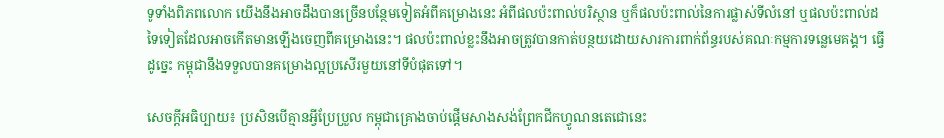ទូទាំងពិភពលោក យើងនឹងអាចដឹងបានច្រើនបន្ថែមទៀតអំពីគម្រោងនេះ អំពីផលប៉ះពាល់បរិស្ថាន ឬក៏ផលប៉ះពាល់នៃការផ្លាស់ទីលំនៅ ឬផលប៉ះពាល់ដទៃទៀតដែលអាចកើតមានឡើងចេញពីគម្រោងនេះ។ ផលប៉ះពាល់ខ្លះនឹងអាចត្រូវបានកាត់បន្ថយដោយសារការពាក់ព័ន្ធរបស់គណៈកម្មការទន្លេមេគង្គ។ ធ្វើដូច្នេះ កម្ពុជានឹងទទួលបានគម្រោងល្អប្រសើរមួយនៅទីបំផុតទៅ។

សេចក្តីអធិប្បាយ៖ ប្រសិនបើគ្មានអ្វីប្រែប្រួល កម្ពុជាគ្រោងចាប់ផ្តើមសាងសង់ព្រែកជីកហ្វូណនតេជោនេះ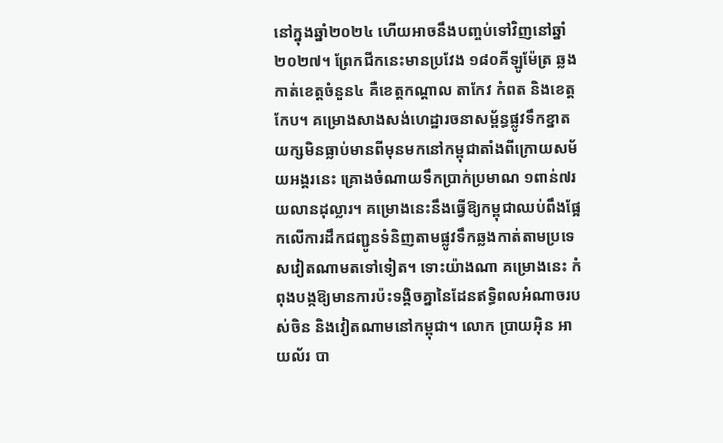នៅក្នុងឆ្នាំ២០២៤ ហើយអាចនឹងបញ្ចប់ទៅវិញនៅឆ្នាំ២០២៧។ ព្រែកជីកនេះមានប្រវែង ១៨០គីឡូម៉ែត្រ ឆ្លងកាត់ខេត្តចំនួន៤ គឺខេត្តកណ្តាល តាកែវ កំពត និងខេត្តកែប។ គម្រោងសាងសង់ហេដ្ឋារចនាសម្ព័ន្ធផ្លូវទឹកខ្នាតយក្សមិនធ្លាប់មានពីមុនមកនៅកម្ពុជាតាំងពីក្រោយសម័យអង្គរនេះ គ្រោងចំណាយទឹកប្រាក់ប្រមាណ ១ពាន់៧រយលានដុល្លារ។ គម្រោងនេះនឹងធ្វើឱ្យកម្ពុជាឈប់ពឹងផ្អែកលើការដឹកជញ្ជូនទំនិញតាមផ្លូវទឹកឆ្លងកាត់តាមប្រទេសវៀតណាមតទៅទៀត។ ទោះយ៉ាងណា គម្រោងនេះ កំពុងបង្កឱ្យមានការប៉ះទង្គិចគ្នានៃដែនឥទ្ធិពលអំណាចរបស់ចិន និងវៀតណាមនៅកម្ពុជា។ លោក ប្រាយអ៊ិន អាយល័រ បា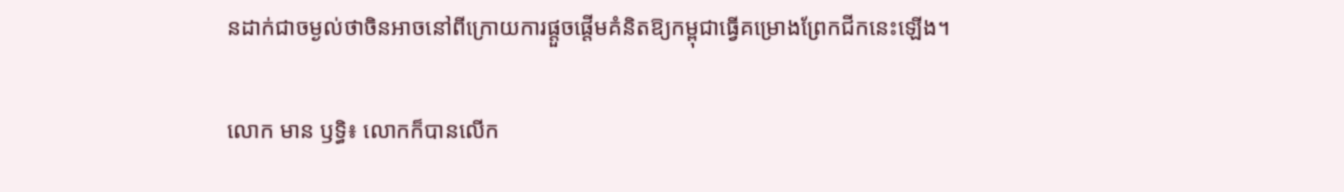នដាក់ជាចម្ងល់ថាចិនអាចនៅពីក្រោយការផ្តួចផ្តើមគំនិតឱ្យកម្ពុជាធ្វើគម្រោងព្រែកជីកនេះឡើង។

លោក មាន ឫទ្ធិ៖ លោកក៏បានលើក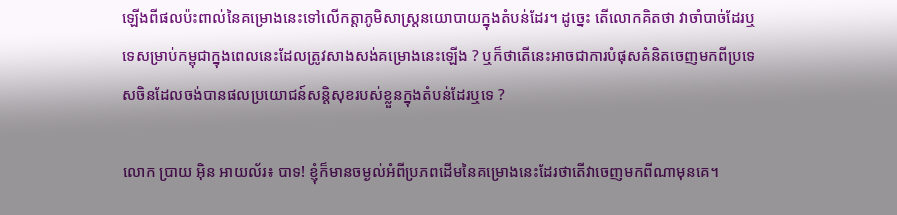ឡើងពីផលប៉ះពាល់នៃគម្រោងនេះទៅលើកត្តាភូមិសាស្ត្រនយោបាយក្នុងតំបន់ដែរ។ ដូច្នេះ តើលោកគិតថា វាចាំបាច់ដែរឬទេសម្រាប់កម្ពុជាក្នុងពេលនេះដែលត្រូវសាងសង់គម្រោងនេះឡើង ? ឬក៏ថាតើនេះអាចជាការបំផុសគំនិតចេញមកពីប្រទេសចិនដែលចង់បានផលប្រយោជន៍សន្តិសុខរបស់ខ្លួនក្នុងតំបន់ដែរឬទេ ?

លោក ប្រាយ អ៊ិន អាយល័រ៖ បាទ! ខ្ញុំក៏មានចម្ងល់អំពីប្រភពដើមនៃគម្រោងនេះដែរថាតើវាចេញមកពីណាមុនគេ។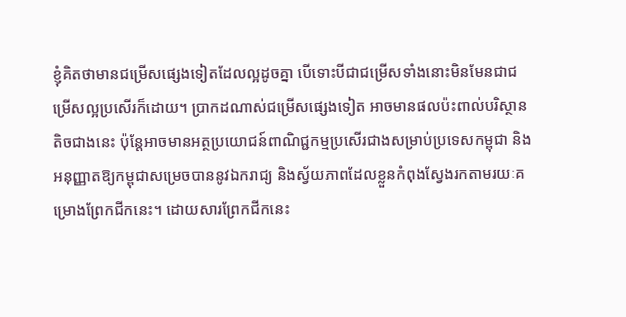ខ្ញុំគិតថាមានជម្រើសផ្សេងទៀតដែលល្អដូចគ្នា បើទោះបីជាជម្រើសទាំងនោះមិនមែនជាជម្រើសល្អប្រសើរក៏ដោយ។ ប្រាកដណាស់ជម្រើសផ្សេងទៀត អាចមានផលប៉ះពាល់បរិស្ថានតិចជាងនេះ ប៉ុន្តែអាចមានអត្ថប្រយោជន៍ពាណិជ្ជកម្មប្រសើរជាងសម្រាប់ប្រទេសកម្ពុជា និងអនុញ្ញាតឱ្យកម្ពុជាសម្រេចបាននូវឯករាជ្យ និងស្វ័យភាពដែលខ្លួនកំពុងស្វែងរកតាមរយៈគម្រោងព្រែកជីកនេះ។ ដោយសារព្រែកជីកនេះ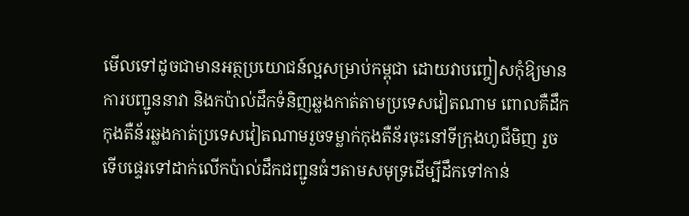មើលទៅដូចជាមានអត្ថប្រយោជន៍ល្អសម្រាប់កម្ពុជា ដោយវាបញ្ចៀសកុំឱ្យមានការបញ្ជូននាវា និងកប៉ាល់ដឹកទំនិញឆ្លងកាត់តាមប្រទេសវៀតណាម ពោលគឺដឹកកុងតឺន័រឆ្លងកាត់ប្រទេសវៀតណាមរួចទម្លាក់កុងតឺន័រចុះនៅទីក្រុងហូជីមិញ រួចទើបផ្ទេរទៅដាក់លើកប៉ាល់ដឹកជញ្ជូនធំៗតាមសមុទ្រដើម្បីដឹកទៅកាន់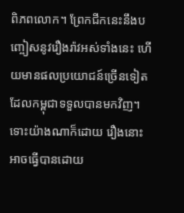ពិភពលោក។ ព្រែកជីកនេះនឹងបញ្ចៀសនូវរឿងរ៉ាវអស់ទាំងនេះ ហើយមានផលប្រយោជន៍ច្រើនទៀតដែលកម្ពុជាទទួលបានមកវិញ។ ទោះយ៉ាងណាក៏ដោយ រឿងនោះអាចធ្វើបានដោយ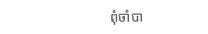ពុំចាំបា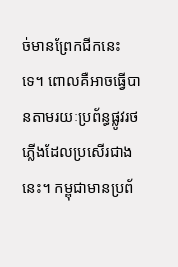ច់មានព្រែកជីកនេះទេ។ ពោលគឺអាចធ្វើបានតាមរយៈប្រព័ន្ធផ្លូវរថភ្លើងដែលប្រសើរជាងនេះ។ កម្ពុជាមានប្រព័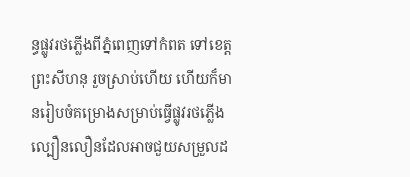ន្ធផ្លូវរថភ្លើងពីភ្នំពេញទៅកំពត ទៅខេត្តព្រះសីហនុ រួចស្រាប់ហើយ ហើយក៏មានរៀបចំគម្រោងសម្រាប់ធ្វើផ្លូវរថភ្លើងល្បឿនលឿនដែលអាចជួយសម្រួលដ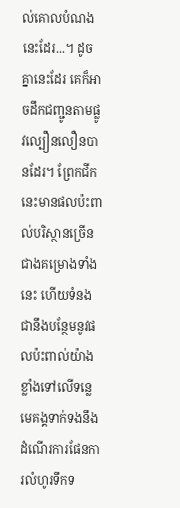ល់គោលបំណងនេះដែរ...។ ដូចគ្នានេះដែរ គេក៏អាចដឹកជញ្ជូនតាមផ្លូវល្បឿនលឿនបានដែរ។ ព្រែកជីកនេះមានផលប៉ះពាល់បរិស្ថានច្រើនជាងគម្រោងទាំងនេះ ហើយទំនងជានឹងបន្ថែមនូវផលប៉ះពាល់យ៉ាងខ្លាំងទៅលើទន្លេមេគង្គទាក់ទងនឹងដំណើរការផែនការលំហូរទឹកទ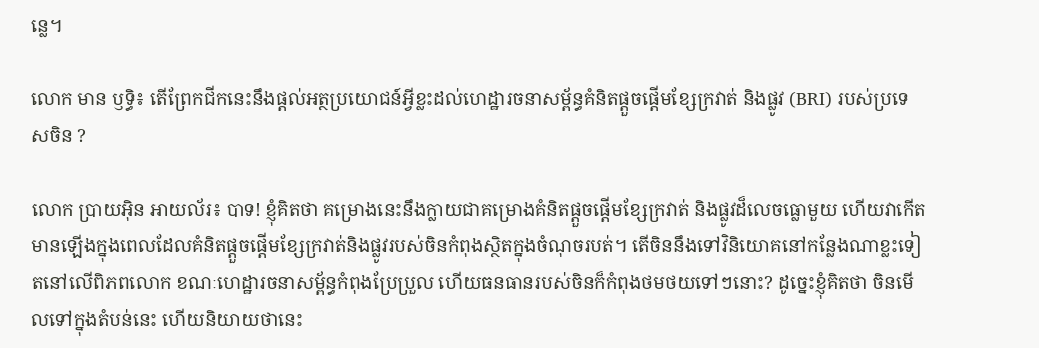ន្លេ។

លោក មាន ឫទ្ធិ៖ តើព្រែកជីកនេះនឹងផ្តល់អត្ថប្រយោជន៍អ្វីខ្លះដល់ហេដ្ឋារចនាសម្ព័ន្ធគំនិតផ្តួចផ្តើមខ្សែក្រវាត់ និងផ្លូវ (BRI) របស់ប្រទេសចិន ?

លោក ប្រាយអ៊ិន អាយល័រ៖ បាទ! ខ្ញុំគិតថា គម្រោងនេះនឹងក្លាយជាគម្រោងគំនិតផ្ដួចផ្ដើមខ្សែក្រវាត់ និងផ្លូវដ៏លេចធ្លោមួយ ហើយវាកើតមានឡើងក្នុងពេលដែលគំនិតផ្ដួចផ្ដើមខ្សែក្រវាត់និងផ្លូវរបស់ចិនកំពុងស្ថិតក្នុងចំណុចរបត់។ តើចិននឹងទៅវិនិយោគនៅកន្លែងណាខ្លះទៀតនៅលើពិភពលោក ខណៈហេដ្ឋារចនាសម្ព័ន្ធកំពុងប្រែប្រួល ហើយធនធានរបស់ចិនក៏កំពុងថមថយទៅៗនោះ? ដូច្នេះខ្ញុំគិតថា ចិនមើលទៅក្នុងតំបន់នេះ ហើយនិយាយថានេះ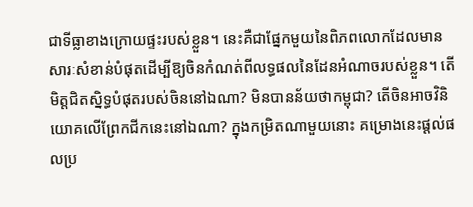ជាទីធ្លាខាងក្រោយផ្ទះរបស់ខ្លួន។ នេះគឺជាផ្នែកមួយនៃពិភពលោកដែលមានសារៈសំខាន់បំផុតដើម្បីឱ្យចិនកំណត់ពីលទ្ធផលនៃដែនអំណាចរបស់ខ្លួន។ តើមិត្តជិតស្និទ្ធបំផុតរបស់ចិននៅឯណា? មិនបានន័យថាកម្ពុជា? តើចិនអាចវិនិយោគលើព្រែកជីកនេះនៅឯណា? ក្នុងកម្រិតណាមួយនោះ គម្រោងនេះផ្តល់ផលប្រ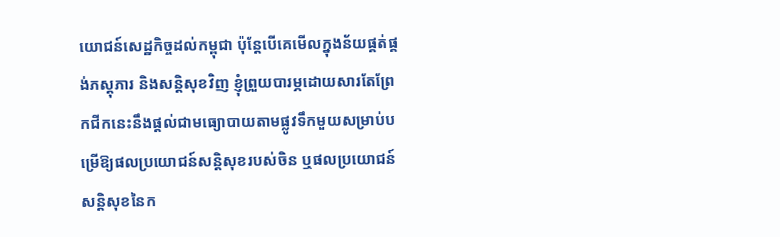យោជន៍សេដ្ឋកិច្ចដល់កម្ពុជា ប៉ុន្តែបើគេមើលក្នុងន័យផ្គត់ផ្គង់ភស្តុភារ និងសន្តិសុខវិញ ខ្ញុំព្រួយបារម្ភដោយសារតែព្រែកជីកនេះនឹងផ្តល់ជាមធ្យោបាយតាមផ្លូវទឹកមួយសម្រាប់បម្រើឱ្យផលប្រយោជន៍សន្តិសុខរបស់ចិន ឬផលប្រយោជន៍សន្តិសុខនៃក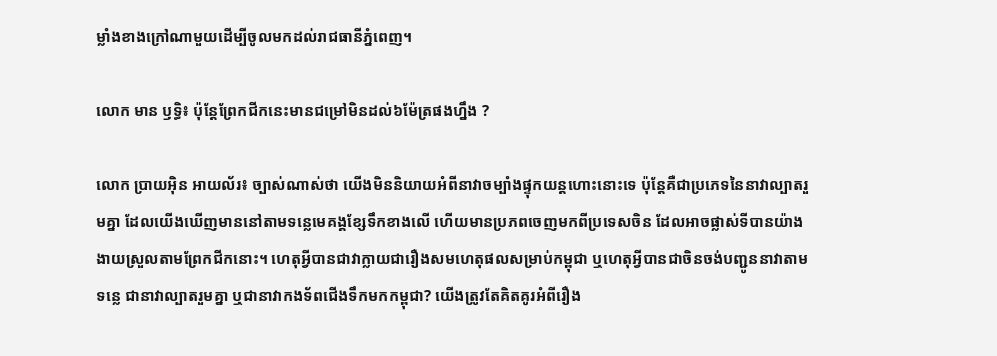ម្លាំងខាងក្រៅណាមួយដើម្បីចូលមកដល់រាជធានីភ្នំពេញ។

លោក មាន ឫទ្ធិ៖ ប៉ុន្តែព្រែកជីកនេះមានជម្រៅមិនដល់៦ម៉ែត្រផងហ្នឹង ?

លោក ប្រាយអ៊ិន អាយល័រ៖ ច្បាស់ណាស់ថា យើងមិននិយាយអំពីនាវាចម្បាំងផ្ទុកយន្តហោះនោះទេ ប៉ុន្តែគឺជាប្រភេទនៃនាវាល្បាតរួមគ្នា ដែលយើងឃើញមាននៅតាមទន្លេមេគង្គខ្សែទឹកខាងលើ ហើយមានប្រភពចេញមកពីប្រទេសចិន ដែលអាចផ្លាស់ទីបានយ៉ាងងាយស្រួលតាមព្រែកជីកនោះ។ ហេតុអ្វីបានជាវាក្លាយជារឿងសមហេតុផលសម្រាប់កម្ពុជា ឬហេតុអ្វីបានជាចិនចង់បញ្ជូននាវាតាមទន្លេ ជានាវាល្បាតរួមគ្នា ឬជានាវាកងទ័ពជើងទឹកមកកម្ពុជា? យើងត្រូវតែគិតគូរអំពីរឿង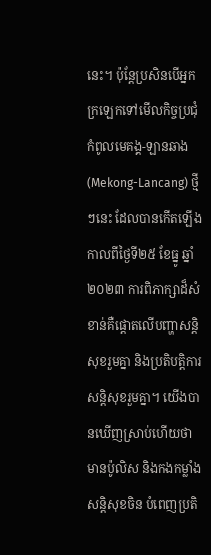នេះ។ ប៉ុន្តែប្រសិនបើអ្នកក្រឡេកទៅមើលកិច្ចប្រជុំកំពូលមេគង្គ-ឡានឆាង (Mekong-Lancang) ថ្មីៗនេះ ដែលបានកើតឡើងកាលពីថ្ងៃទី២៥ ខែធ្នូ ឆ្នាំ២០២៣ ការពិភាក្សាដ៏សំខាន់គឺផ្តោតលើបញ្ហាសន្តិសុខរួមគ្នា និងប្រតិបត្តិការសន្តិសុខរួមគ្នា។ យើងបានឃើញស្រាប់ហើយថា មានប៉ូលិស និងកងកម្លាំងសន្តិសុខចិន បំពេញប្រតិ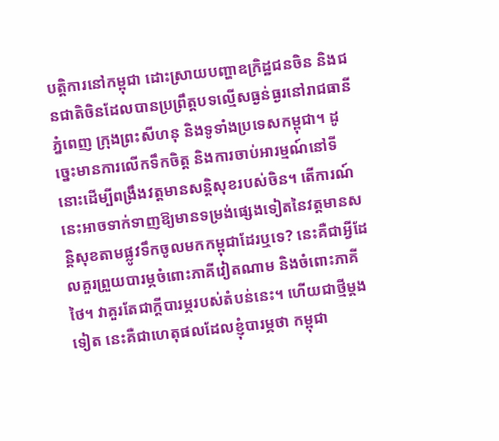បត្តិការនៅកម្ពុជា ដោះស្រាយបញ្ហាឧក្រិដ្ឋជនចិន និងជនជាតិចិនដែលបានប្រព្រឹត្តបទល្មើសធ្ងន់ធ្ងរនៅរាជធានីភ្នំពេញ ក្រុងព្រះសីហនុ និងទូទាំងប្រទេសកម្ពុជា។ ដូច្នេះមានការលើកទឹកចិត្ត និងការចាប់អារម្មណ៍នៅទីនោះដើម្បីពង្រឹងវត្តមានសន្តិសុខរបស់ចិន។ តើការណ៍នេះអាចទាក់ទាញឱ្យមានទម្រង់ផ្សេងទៀតនៃវត្តមានសន្តិសុខតាមផ្លូវទឹកចូលមកកម្ពុជាដែរឬទេ? នេះគឺជាអ្វីដែលគួរព្រួយបារម្ភចំពោះភាគីវៀតណាម និងចំពោះភាគីថៃ។ វាគួរតែជាក្តីបារម្ភរបស់តំបន់នេះ។ ហើយជាថ្មីម្តងទៀត នេះគឺជាហេតុផលដែលខ្ញុំបារម្ភថា កម្ពុជា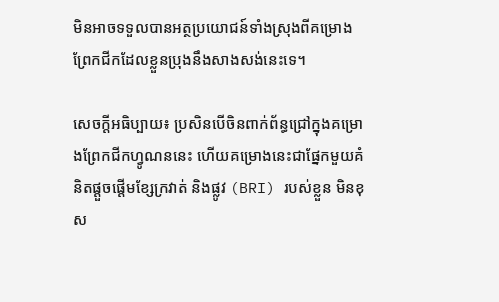មិនអាចទទួលបានអត្ថប្រយោជន៍ទាំងស្រុងពីគម្រោងព្រែកជីកដែលខ្លួនប្រុងនឹងសាងសង់នេះទេ។

សេចក្តីអធិប្បាយ៖ ប្រសិនបើចិនពាក់ព័ន្ធជ្រៅក្នុងគម្រោងព្រែកជីកហ្វូណននេះ ហើយគម្រោងនេះជាផ្នែកមួយគំនិតផ្តួចផ្តើមខ្សែក្រវាត់ និងផ្លូវ (BRI) របស់ខ្លួន មិនខុស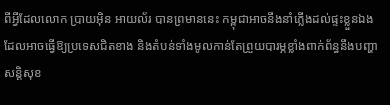ពីអ្វីដែលលោក ប្រាយអ៊ិន អាយល័រ បានព្រមាននេះ កម្ពុជាអាចនឹងនាំភ្លើងដល់ផ្ទះខ្លួនឯង ដែលអាចធ្វើឱ្យប្រទេសជិតខាង និងតំបន់ទាំងមូលកាន់តែព្រួយបារម្ភខ្លាំងពាក់ព័ន្ធនឹងបញ្ហាសន្តិសុខ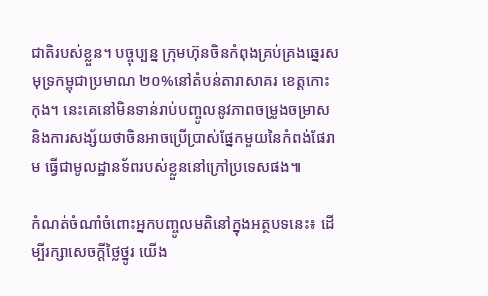ជាតិរបស់ខ្លួន។ បច្ចុប្បន្ន ក្រុមហ៊ុនចិនកំពុងគ្រប់គ្រងឆ្នេរសមុទ្រកម្ពុជាប្រមាណ ២០%នៅតំបន់តារាសាគរ ខេត្តកោះកុង។ នេះគេនៅមិនទាន់រាប់បញ្ចូលនូវភាពចម្រូងចម្រាស និងការសង្ស័យថាចិនអាចប្រើប្រាស់ផ្នែកមួយនៃកំពង់ផែរាម ធ្វើជាមូលដ្ឋានទ័ពរបស់ខ្លួននៅក្រៅប្រទេសផង៕

កំណត់ចំណាំចំពោះអ្នកបញ្ចូលមតិនៅក្នុងអត្ថបទនេះ៖ ដើម្បីរក្សាសេចក្ដីថ្លៃថ្នូរ យើង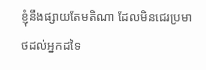ខ្ញុំនឹងផ្សាយតែមតិណា ដែលមិនជេរប្រមាថដល់អ្នកដទៃ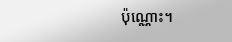ប៉ុណ្ណោះ។